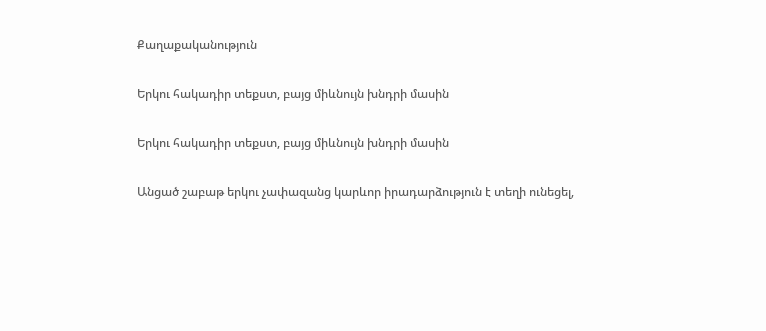Քաղաքականություն

Երկու հակադիր տեքստ, բայց միևնույն խնդրի մասին

Երկու հակադիր տեքստ, բայց միևնույն խնդրի մասին

Անցած շաբաթ երկու չափազանց կարևոր իրադարձություն է տեղի ունեցել,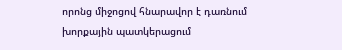որոնց միջոցով հնարավոր է դառնում խորքային պատկերացում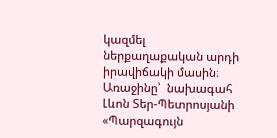կազմել ներքաղաքական արդի իրավիճակի մասին։ Առաջինը՝  նախագահ Լևոն Տեր-Պետրոսյանի «Պարզագույն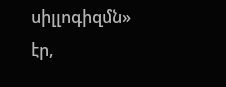սիլլոգիզմն» էր,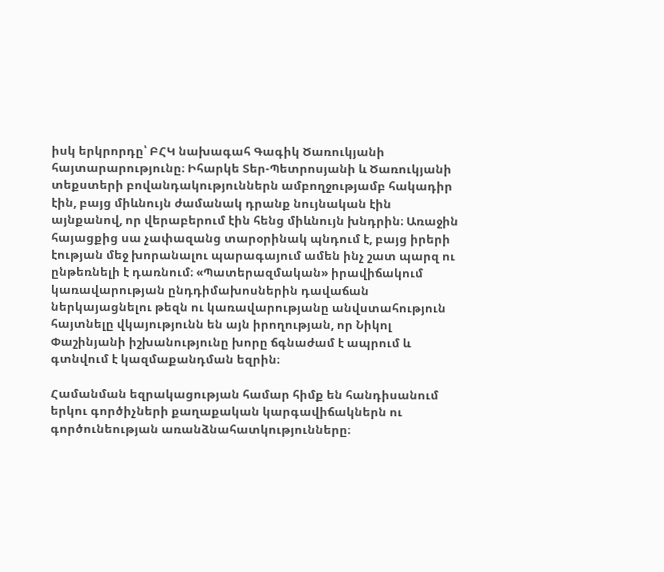իսկ երկրորդը՝ ԲՀԿ նախագահ Գագիկ Ծառուկյանի հայտարարությունը։ Իհարկե Տեր-Պետրոսյանի և Ծառուկյանի տեքստերի բովանդակություններն ամբողջությամբ հակադիր էին, բայց միևնույն ժամանակ դրանք նույնական էին այնքանով, որ վերաբերում էին հենց միևնույն խնդրին։ Առաջին հայացքից սա չափազանց տարօրինակ պնդում է, բայց իրերի էության մեջ խորանալու պարագայում ամեն ինչ շատ պարզ ու ընթեռնելի է դառնում։ «Պատերազմական» իրավիճակում կառավարության ընդդիմախոսներին դավաճան ներկայացնելու թեզն ու կառավարությանը անվստահություն հայտնելը վկայությունն են այն իրողության, որ Նիկոլ Փաշինյանի իշխանությունը խորը ճգնաժամ է ապրում և գտնվում է կազմաքանդման եզրին։

Համանման եզրակացության համար հիմք են հանդիսանում երկու գործիչների քաղաքական կարգավիճակներն ու գործունեության առանձնահատկությունները։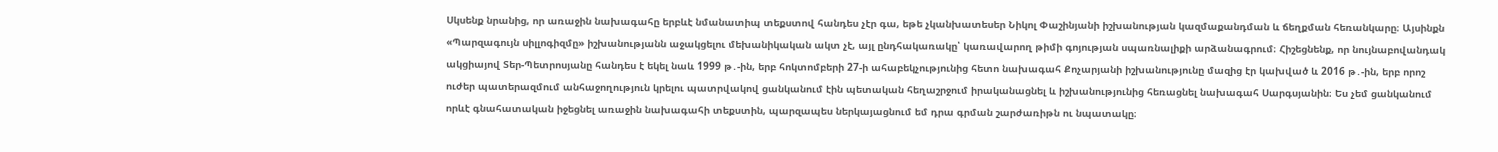Սկսենք նրանից, որ առաջին նախագահը երբևէ նմանատիպ տեքստով հանդես չէր գա, եթե չկանխատեսեր Նիկոլ Փաշինյանի իշխանության կազմաքանդման և ճեղքման հեռանկարը։ Այսինքն «Պարզագույն սիլլոգիզմը» իշխանությանն աջակցելու մեխանիկական ակտ չէ, այլ ընդհակառակը՝ կառավարող թիմի գոյության սպառնալիքի արձանագրում։ Հիշեցնենք, որ նույնաբովանդակ ակցիայով Տեր-Պետրոսյանը հանդես է եկել նաև 1999 թ․-ին, երբ հոկտոմբերի 27-ի ահաբեկչությունից հետո նախագահ Քոչարյանի իշխանությունը մազից էր կախված և 2016 թ․-ին, երբ որոշ ուժեր պատերազմում անհաջողություն կրելու պատրվակով ցանկանում էին պետական հեղաշրջում իրականացնել և իշխանությունից հեռացնել նախագահ Սարգսյանին։ Ես չեմ ցանկանում որևէ գնահատական իջեցնել առաջին նախագահի տեքստին, պարզապես ներկայացնում եմ դրա գրման շարժառիթն ու նպատակը։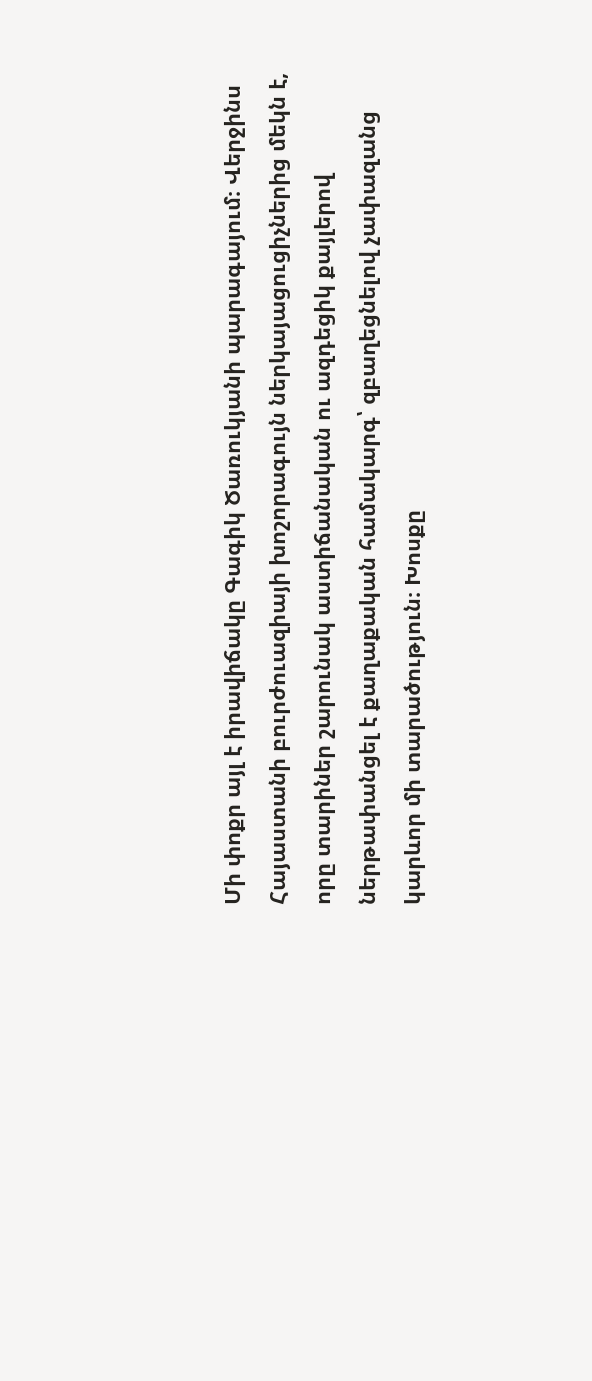Մի փոքր այլ է իրավիճակը Գագիկ Ծառուկյանի պարագայում։ Վերջինս Հայաստանի բուրժուազիայի խոշորագույն ներկայացուցիչներից մեկն է, որը տարիներ շարունակ աստիճանական ու ազդեցիկ քայլերով ներթափանցել է քաղաքական համակարգ՝ զբաղեցնելով չափազանց կարևոր մի տարածություն։ Խոսքը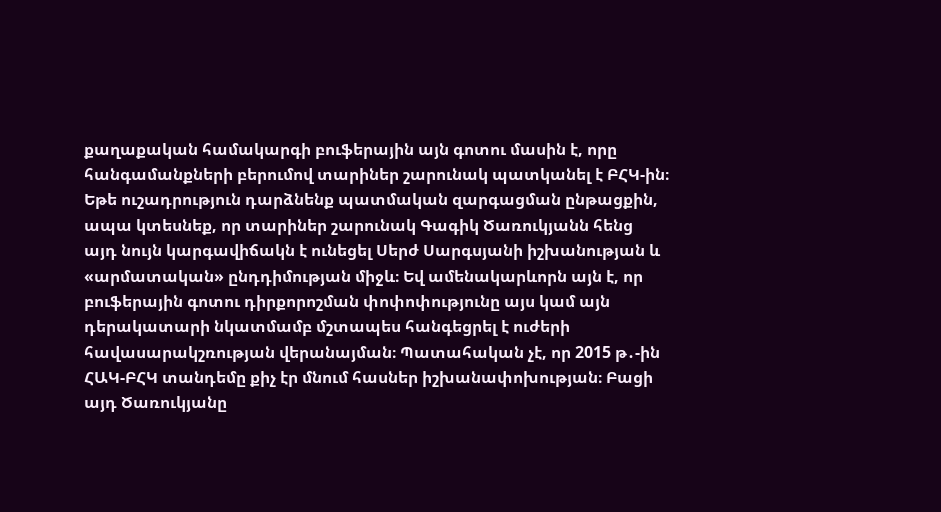քաղաքական համակարգի բուֆերային այն գոտու մասին է, որը հանգամանքների բերումով տարիներ շարունակ պատկանել է ԲՀԿ-ին։ Եթե ուշադրություն դարձնենք պատմական զարգացման ընթացքին, ապա կտեսնեք, որ տարիներ շարունակ Գագիկ Ծառուկյանն հենց այդ նույն կարգավիճակն է ունեցել Սերժ Սարգսյանի իշխանության և «արմատական» ընդդիմության միջև։ Եվ ամենակարևորն այն է, որ բուֆերային գոտու դիրքորոշման փոփոփությունը այս կամ այն դերակատարի նկատմամբ մշտապես հանգեցրել է ուժերի հավասարակշռության վերանայման։ Պատահական չէ, որ 2015 թ․-ին ՀԱԿ-ԲՀԿ տանդեմը քիչ էր մնում հասներ իշխանափոխության։ Բացի այդ Ծառուկյանը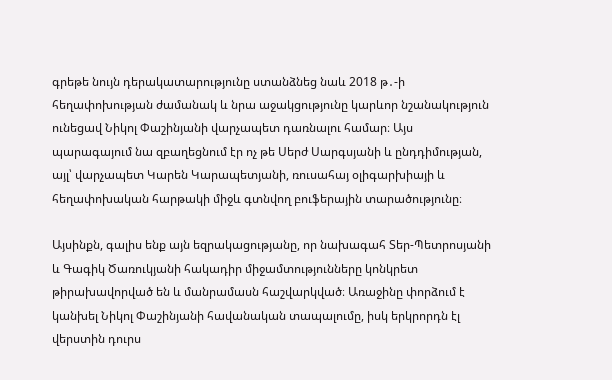գրեթե նույն դերակատարությունը ստանձնեց նաև 2018 թ․-ի հեղափոխության ժամանակ և նրա աջակցությունը կարևոր նշանակություն ունեցավ Նիկոլ Փաշինյանի վարչապետ դառնալու համար։ Այս պարագայում նա զբաղեցնում էր ոչ թե Սերժ Սարգսյանի և ընդդիմության, այլ՝ վարչապետ Կարեն Կարապետյանի, ռուսահայ օլիգարխիայի և հեղափոխական հարթակի միջև գտնվող բուֆերային տարածությունը։

Այսինքն, գալիս ենք այն եզրակացությանը, որ նախագահ Տեր-Պետրոսյանի և Գագիկ Ծառուկյանի հակադիր միջամտությունները կոնկրետ թիրախավորված են և մանրամասն հաշվարկված։ Առաջինը փորձում է կանխել Նիկոլ Փաշինյանի հավանական տապալումը, իսկ երկրորդն էլ վերստին դուրս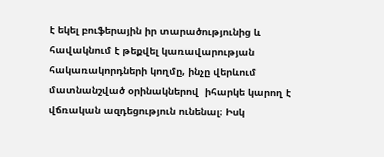է եկել բուֆերային իր տարածությունից և հավակնում է թեքվել կառավարության հակառակորդների կողմը, ինչը վերևում մատնանշված օրինակներով  իհարկե կարող է վճռական ազդեցություն ունենալ։ Իսկ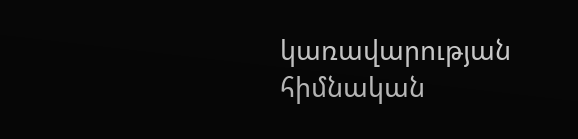կառավարության հիմնական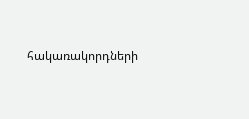հակառակորդների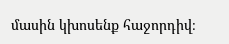մասին կխոսենք հաջորդիվ։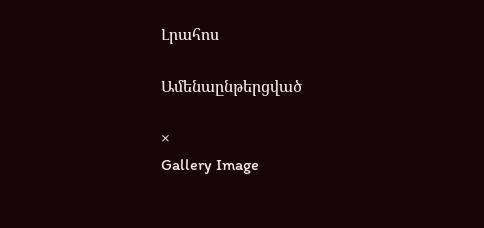Լրահոս

Ամենաընթերցված

×
Gallery Image